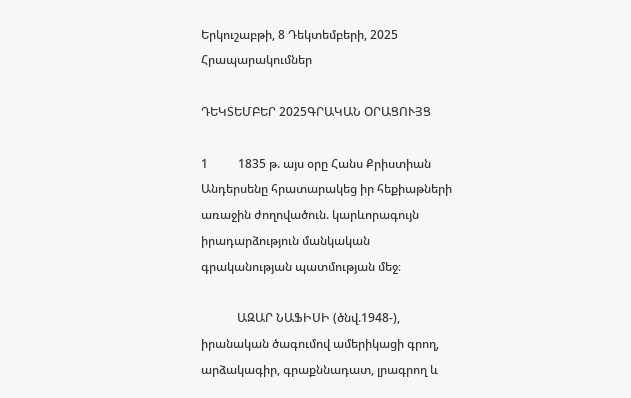Երկուշաբթի, 8 Դեկտեմբերի, 2025
Հրապարակումներ

ԴԵԿՏԵՄԲԵՐ 2025ԳՐԱԿԱՆ ՕՐԱՑՈՒՅՑ

1          1835 թ. այս օրը Հանս Քրիստիան Անդերսենը հրատարակեց իր հեքիաթների առաջին ժողովածուն. կարևորագույն իրադարձություն մանկական գրականության պատմության մեջ։

            ԱԶԱՐ ՆԱՖԻՍԻ (ծնվ.1948-), իրանական ծագումով ամերիկացի գրող, արձակագիր, գրաքննադատ, լրագրող և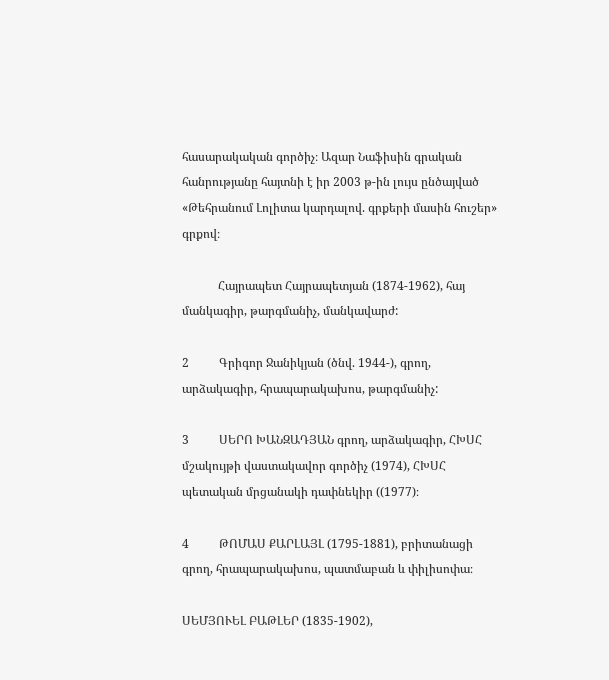հասարակական գործիչ։ Ազար Նաֆիսին գրական հանրությանը հայտնի է իր 2003 թ-ին լույս ընծայված «Թեհրանում Լոլիտա կարդալով. գրքերի մասին հուշեր» գրքով։

            Հայրապետ Հայրապետյան (1874-1962), հայ մանկագիր, թարգմանիչ, մանկավարժ:

2          Գրիգոր Ջանիկյան (ծնվ. 1944-), գրող, արձակագիր, հրապարակախոս, թարգմանիչ:

3          ՍԵՐՈ ԽԱՆԶԱԴՅԱՆ գրող, արձակագիր, ՀԽՍՀ մշակույթի վաստակավոր գործիչ (1974), ՀԽՍՀ պետական մրցանակի դափնեկիր ((1977)։

4          ԹՈՄԱՍ ՔԱՐԼԱՅԼ (1795-1881), բրիտանացի գրող, հրապարակախոս, պատմաբան և փիլիսոփա։

ՍԵՄՅՈՒԵԼ ԲԱԹԼԵՐ (1835-1902),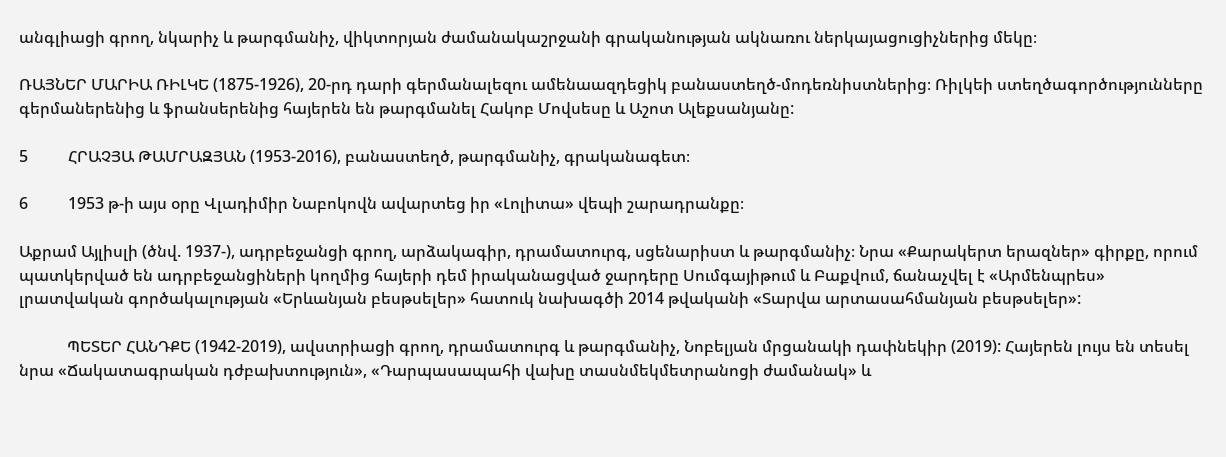անգլիացի գրող, նկարիչ և թարգմանիչ, վիկտորյան ժամանակաշրջանի գրականության ակնառու ներկայացուցիչներից մեկը։

ՌԱՅՆԵՐ ՄԱՐԻԱ ՌԻԼԿԵ (1875-1926), 20-րդ դարի գերմանալեզու ամենաազդեցիկ բանաստեղծ-մոդեռնիստներից։ Ռիլկեի ստեղծագործությունները գերմաներենից և ֆրանսերենից հայերեն են թարգմանել Հակոբ Մովսեսը և Աշոտ Ալեքսանյանը:

5          ՀՐԱՉՅԱ ԹԱՄՐԱԶՅԱՆ (1953-2016), բանաստեղծ, թարգմանիչ, գրականագետ։

6          1953 թ-ի այս օրը Վլադիմիր Նաբոկովն ավարտեց իր «Լոլիտա» վեպի շարադրանքը։

Աքրամ Այլիսլի (ծնվ. 1937-), ադրբեջանցի գրող, արձակագիր, դրամատուրգ, սցենարիստ և թարգմանիչ։ Նրա «Քարակերտ երազներ» գիրքը, որում պատկերված են ադրբեջանցիների կողմից հայերի դեմ իրականացված ջարդերը Սումգայիթում և Բաքվում, ճանաչվել է «Արմենպրես» լրատվական գործակալության «Երևանյան բեսթսելեր» հատուկ նախագծի 2014 թվականի «Տարվա արտասահմանյան բեսթսելեր»:

            ՊԵՏԵՐ ՀԱՆԴՔԵ (1942-2019), ավստրիացի գրող, դրամատուրգ և թարգմանիչ, Նոբելյան մրցանակի դափնեկիր (2019): Հայերեն լույս են տեսել նրա «Ճակատագրական դժբախտություն», «Դարպասապահի վախը տասնմեկմետրանոցի ժամանակ» և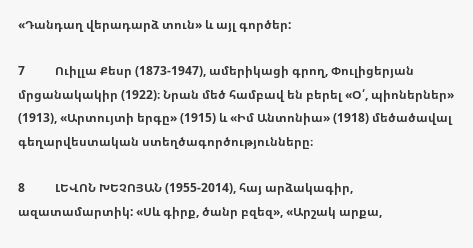«Դանդաղ վերադարձ տուն» և այլ գործեր:

7          Ուիլլա Քեսր (1873-1947), ամերիկացի գրող, Փուլիցերյան մրցանակակիր (1922)։ Նրան մեծ համբավ են բերել «Օ՛, պիոներներ» (1913), «Արտույտի երգը» (1915) և «Իմ Անտոնիա» (1918) մեծածավալ գեղարվեստական ստեղծագործությունները։

8          ԼԵՎՈՆ ԽԵՉՈՅԱՆ (1955-2014), հայ արձակագիր, ազատամարտիկ: «Սև գիրք, ծանր բզեզ», «Արշակ արքա,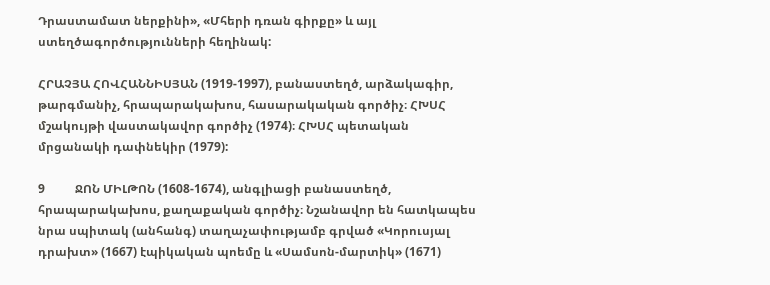Դրաստամատ ներքինի», «Մհերի դռան գիրքը» և այլ ստեղծագործությունների հեղինակ:

ՀՐԱՉՅԱ ՀՈՎՀԱՆՆԻՍՅԱՆ (1919-1997), բանաստեղծ, արձակագիր, թարգմանիչ, հրապարակախոս, հասարակական գործիչ։ ՀԽՍՀ մշակույթի վաստակավոր գործիչ (1974)։ ՀԽՍՀ պետական մրցանակի դափնեկիր (1979):

9          ՋՈՆ ՄԻԼԹՈՆ (1608-1674), անգլիացի բանաստեղծ, հրապարակախոս, քաղաքական գործիչ։ Նշանավոր են հատկապես նրա սպիտակ (անհանգ) տաղաչափությամբ գրված «Կորուսյալ դրախտ» (1667) էպիկական պոեմը և «Սամսոն-մարտիկ» (1671)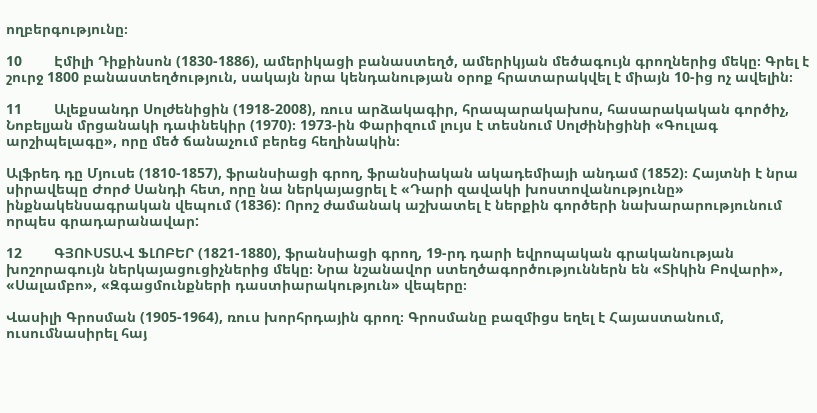ողբերգությունը։

10        Էմիլի Դիքինսոն (1830-1886), ամերիկացի բանաստեղծ, ամերիկյան մեծագույն գրողներից մեկը։ Գրել է շուրջ 1800 բանաստեղծություն, սակայն նրա կենդանության օրոք հրատարակվել է միայն 10-ից ոչ ավելին։

11        Ալեքսանդր Սոլժենիցին (1918-2008), ռուս արձակագիր, հրապարակախոս, հասարակական գործիչ, Նոբելյան մրցանակի դափնեկիր (1970)։ 1973-ին Փարիզում լույս է տեսնում Սոլժինիցինի «Գուլագ արշիպելագը», որը մեծ ճանաչում բերեց հեղինակին։

Ալֆրեդ դը Մյուսե (1810-1857), ֆրանսիացի գրող, ֆրանսիական ակադեմիայի անդամ (1852)։ Հայտնի է նրա սիրավեպը Ժորժ Սանդի հետ, որը նա ներկայացրել է «Դարի զավակի խոստովանությունը» ինքնակենսագրական վեպում (1836): Որոշ ժամանակ աշխատել է ներքին գործերի նախարարությունում որպես գրադարանավար:

12        ԳՅՈՒՍՏԱՎ ՖԼՈԲԵՐ (1821-1880), ֆրանսիացի գրող, 19-րդ դարի եվրոպական գրականության խոշորագույն ներկայացուցիչներից մեկը։ Նրա նշանավոր ստեղծագործություններն են «Տիկին Բովարի», «Սալամբո», «Զգացմունքների դաստիարակություն» վեպերը։

Վասիլի Գրոսման (1905-1964), ռուս խորհրդային գրող։ Գրոսմանը բազմիցս եղել է Հայաստանում, ուսումնասիրել հայ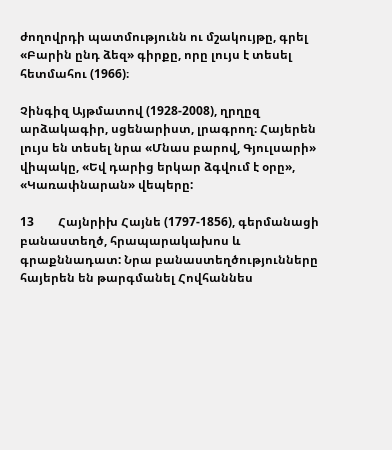ժողովրդի պատմությունն ու մշակույթը, գրել «Բարին ընդ ձեզ» գիրքը, որը լույս է տեսել հետմահու (1966)։

Չինգիզ Այթմատով (1928-2008), ղրղըզ արձակագիր, սցենարիստ, լրագրող։ Հայերեն լույս են տեսել նրա «Մնաս բարով, Գյուլսարի» վիպակը, «Եվ դարից երկար ձգվում է օրը», «Կառափնարան» վեպերը:

13        Հայնրիխ Հայնե (1797-1856), գերմանացի բանաստեղծ, հրապարակախոս և գրաքննադատ: Նրա բանաստեղծությունները հայերեն են թարգմանել Հովհաննես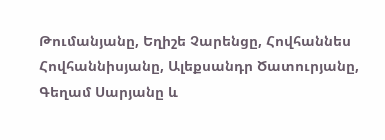Թումանյանը, Եղիշե Չարենցը, Հովհաննես Հովհաննիսյանը, Ալեքսանդր Ծատուրյանը, Գեղամ Սարյանը և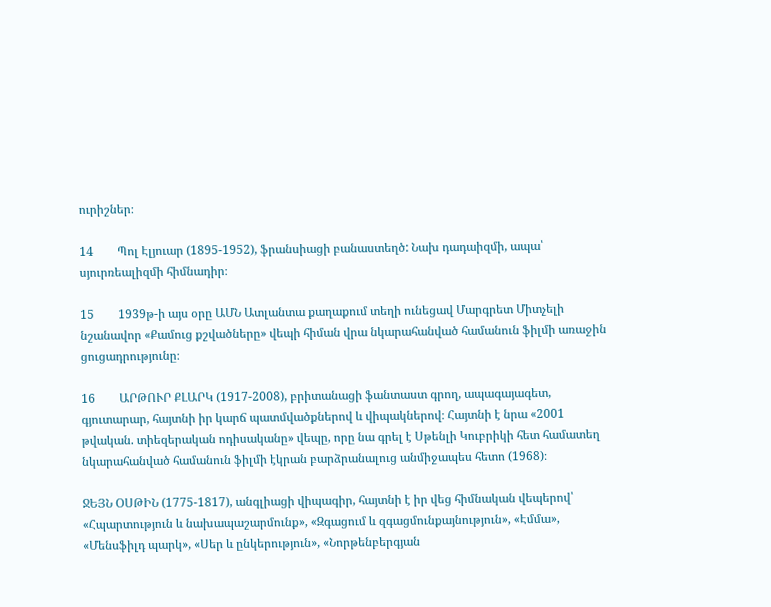ուրիշներ։

14        Պոլ Էլյուար (1895-1952), ֆրանսիացի բանաստեղծ: Նախ դադաիզմի, ապա՝ սյուրռեալիզմի հիմնադիր։

15        1939թ-ի այս օրը ԱՄՆ Ատլանտա քաղաքում տեղի ունեցավ Մարգրետ Միտչելի նշանավոր «Քամուց քշվածները» վեպի հիման վրա նկարահանված համանուն ֆիլմի առաջին ցուցադրությունը։

16        ԱՐԹՈՒՐ ՔԼԱՐԿ (1917-2008), բրիտանացի ֆանտաստ գրող, ապագայագետ, գյուտարար, հայտնի իր կարճ պատմվածքներով և վիպակներով։ Հայտնի է նրա «2001 թվական. տիեզերական ոդիսականը» վեպը, որը նա գրել է Սթենլի Կուբրիկի հետ համատեղ նկարահանված համանուն ֆիլմի էկրան բարձրանալուց անմիջապես հետո (1968)։

ՋԵՅՆ ՕՍԹԻՆ (1775-1817), անգլիացի վիպագիր, հայտնի է իր վեց հիմնական վեպերով՝ «Հպարտություն և նախապաշարմունք», «Զգացում և զգացմունքայնություն», «Էմմա», «Մենսֆիլդ պարկ», «Սեր և ընկերություն», «Նորթենբերգյան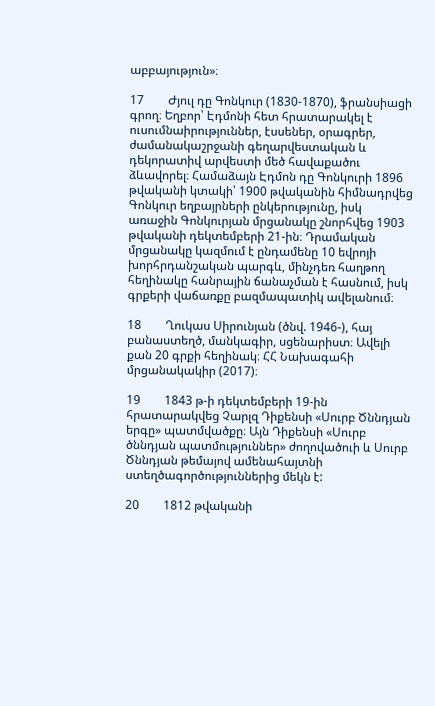աբբայություն»։

17        Ժյուլ դը Գոնկուր (1830-1870), ֆրանսիացի գրող։ Եղբոր՝ Էդմոնի հետ հրատարակել է ուսումնաիրություններ, էսսեներ, օրագրեր, ժամանակաշրջանի գեղարվեստական և դեկորատիվ արվեստի մեծ հավաքածու ձևավորել։ Համաձայն Էդմոն դը Գոնկուրի 1896 թվականի կտակի՝ 1900 թվականին հիմնադրվեց Գոնկուր եղբայրների ընկերությունը, իսկ առաջին Գոնկուրյան մրցանակը շնորհվեց 1903 թվականի դեկտեմբերի 21-ին։ Դրամական մրցանակը կազմում է ընդամենը 10 եվրոյի խորհրդանշական պարգև, մինչդեռ հաղթող հեղինակը հանրային ճանաչման է հասնում, իսկ գրքերի վաճառքը բազմապատիկ ավելանում։

18        Ղուկաս Սիրունյան (ծնվ. 1946-), հայ բանաստեղծ, մանկագիր, սցենարիստ։ Ավելի քան 20 գրքի հեղինակ։ ՀՀ Նախագահի մրցանակակիր (2017)։

19        1843 թ-ի դեկտեմբերի 19-ին հրատարակվեց Չարլզ Դիքենսի «Սուրբ Ծննդյան երգը» պատմվածքը։ Այն Դիքենսի «Սուրբ ծննդյան պատմություններ» ժողովածուի և Սուրբ Ծննդյան թեմայով ամենահայտնի ստեղծագործություններից մեկն է:

20        1812 թվականի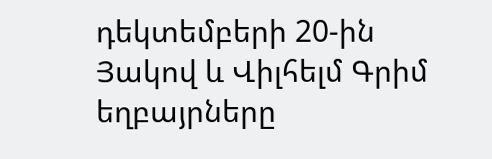դեկտեմբերի 20-ին Յակով և Վիլհելմ Գրիմ եղբայրները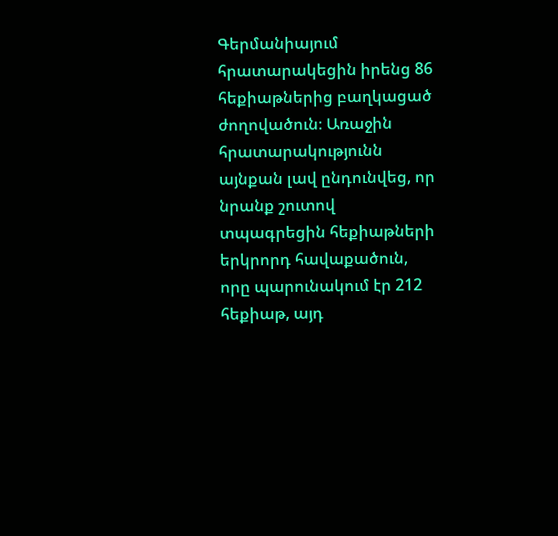Գերմանիայում հրատարակեցին իրենց 86 հեքիաթներից բաղկացած ժողովածուն։ Առաջին հրատարակությունն այնքան լավ ընդունվեց, որ նրանք շուտով տպագրեցին հեքիաթների երկրորդ հավաքածուն, որը պարունակում էր 212 հեքիաթ, այդ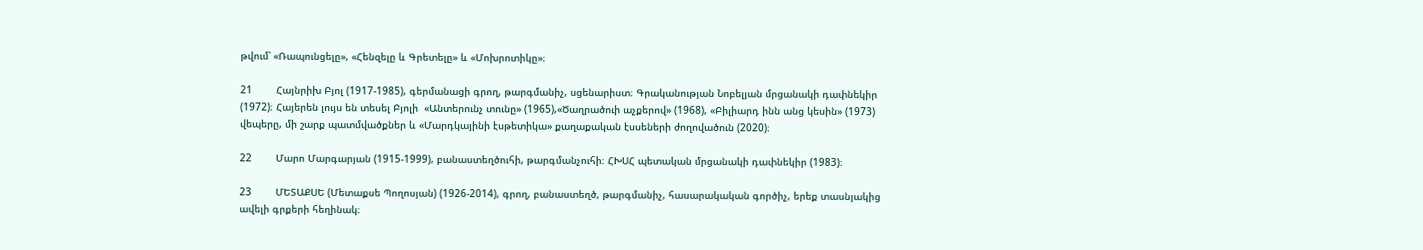թվում՝ «Ռապունցելը», «Հենզելը և Գրետելը» և «Մոխրոտիկը»։

21        Հայնրիխ Բյոլ (1917-1985), գերմանացի գրող, թարգմանիչ, սցենարիստ։ Գրականության Նոբելյան մրցանակի դափնեկիր (1972)։ Հայերեն լույս են տեսել Բյոլի  «Անտերունչ տունը» (1965),«Ծաղրածուի աչքերով» (1968), «Բիլիարդ ինն անց կեսին» (1973) վեպերը, մի շարք պատմվածքներ և «Մարդկայինի էսթետիկա» քաղաքական էսսեների ժողովածուն (2020)։

22        Մարո Մարգարյան (1915-1999), բանաստեղծուհի, թարգմանչուհի։ ՀԽՍՀ պետական մրցանակի դափնեկիր (1983)։

23        ՄԵՏԱՔՍԵ (Մետաքսե Պողոսյան) (1926-2014), գրող, բանաստեղծ, թարգմանիչ, հասարակական գործիչ, երեք տասնյակից ավելի գրքերի հեղինակ։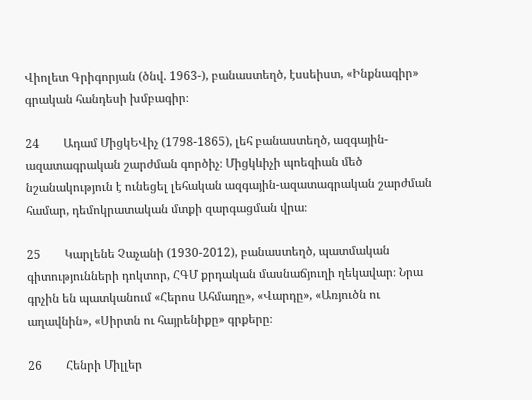Վիոլետ Գրիգորյան (ծնվ. 1963-), բանաստեղծ, էսսեիստ, «Ինքնագիր» գրական հանդեսի խմբագիր։

24        Ադամ ՄիցկԵՎիչ (1798-1865), լեհ բանաստեղծ, ազգային-ազատագրական շարժման գործիչ։ Միցկևիչի պոեզիան մեծ նշանակություն է ունեցել լեհական ազգային-ազատագրական շարժման համար, դեմոկրատական մտքի զարգացման վրա։

25        Կարլենե Չաչանի (1930-2012), բանաստեղծ, պատմական գիտությունների դոկտոր, ՀԳՄ քրդական մասնաճյուղի ղեկավար։ Նրա գրչին են պատկանում «Հերոս Ահմադը», «Վարդը», «Առյուծն ու աղավնին», «Սիրտն ու հայրենիքը» գրքերը։

26        Հենրի Միլլեր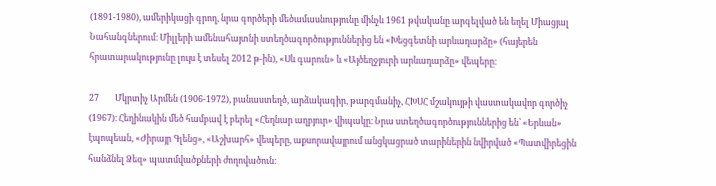(1891-1980), ամերիկացի գրող, նրա գործերի մեծամասնությունը մինչև 1961 թվականը արգելված են եղել Միացյալ Նահանգներում։ Միլլերի ամենահայտնի ստեղծագործություններից են «Խեցգետնի արևադարձը» (հայերեն հրատարակությունը լույս է տեսել 2012 թ-ին), «Սև գարուն» և «Այծեղջյուրի արևադարձը» վեպերը։

27        Մկրտիչ Արմեն (1906-1972), բանաստեղծ, արձակագիր, թարգմանիչ, ՀԽՍՀ մշակույթի վաստակավոր գործիչ (1967)։ Հեղինակին մեծ համբավ է բերել «Հեղնար աղբյուր» վիպակը։ Նրա ստեղծագործություններից են՝ «Երևան» էպոպեան, «Ժիրայր Գլենց», «Աշխարհ» վեպերը, աքսորավայրում անցկացրած տարիներին նվիրված «Պատվիրեցին հանձնել Ձեզ» պատմվածքների ժողովածուն։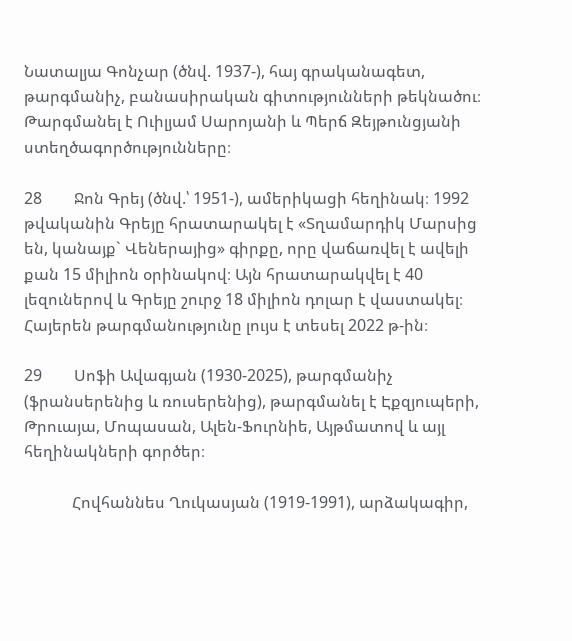Նատալյա Գոնչար (ծնվ. 1937-), հայ գրականագետ, թարգմանիչ, բանասիրական գիտությունների թեկնածու։ Թարգմանել է Ուիլյամ Սարոյանի և Պերճ Զեյթունցյանի ստեղծագործությունները։

28        Ջոն Գրեյ (ծնվ.՝ 1951-), ամերիկացի հեղինակ։ 1992 թվականին Գրեյը հրատարակել է «Տղամարդիկ Մարսից են, կանայք` Վեներայից» գիրքը, որը վաճառվել է ավելի քան 15 միլիոն օրինակով։ Այն հրատարակվել է 40 լեզուներով և Գրեյը շուրջ 18 միլիոն դոլար է վաստակել։ Հայերեն թարգմանությունը լույս է տեսել 2022 թ-ին։

29        Սոֆի Ավագյան (1930-2025), թարգմանիչ (ֆրանսերենից և ռուսերենից), թարգմանել է Էքզյուպերի, Թրուայա, Մոպասան, Ալեն-Ֆուրնիե, Այթմատով և այլ հեղինակների գործեր։

            Հովհաննես Ղուկասյան (1919-1991), արձակագիր,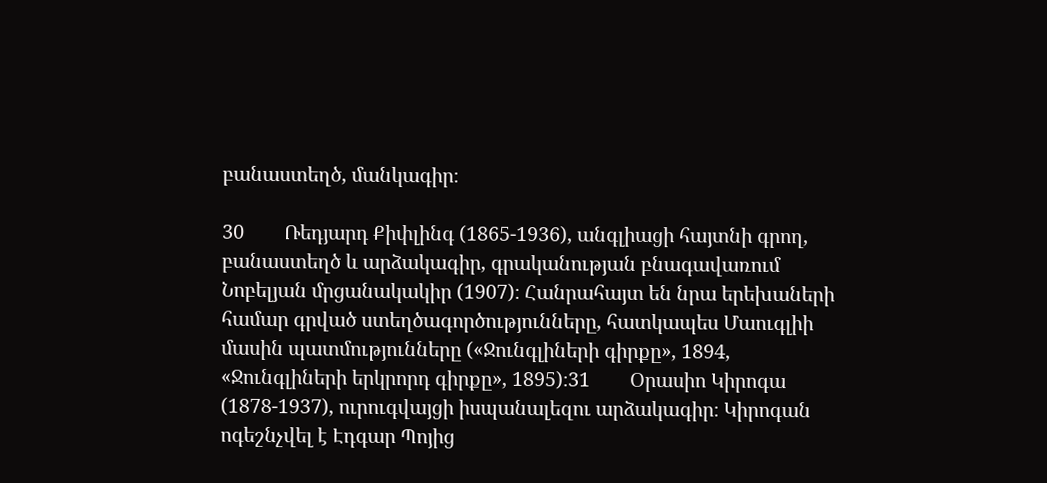բանաստեղծ, մանկագիր։

30        Ռեդյարդ Քիփլինգ (1865-1936), անգլիացի հայտնի գրող, բանաստեղծ և արձակագիր, գրականության բնագավառում Նոբելյան մրցանակակիր (1907)։ Հանրահայտ են նրա երեխաների համար գրված ստեղծագործությունները, հատկապես Մաուգլիի մասին պատմությունները («Ջունգլիների գիրքը», 1894, «Ջունգլիների երկրորդ գիրքը», 1895)։31        Օրասիո Կիրոգա (1878-1937), ուրուգվայցի իսպանալեզու արձակագիր։ Կիրոգան ոգեշնչվել է Էդգար Պոյից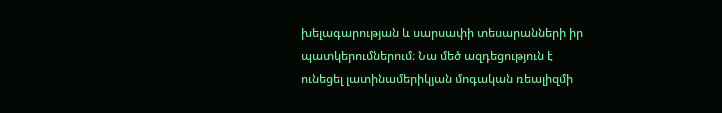խելագարության և սարսափի տեսարանների իր պատկերումներում։ Նա մեծ ազդեցություն է ունեցել լատինամերիկյան մոգական ռեալիզմի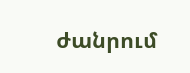ժանրում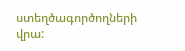ստեղծագործողների վրա: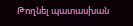Թողնել պատասխան